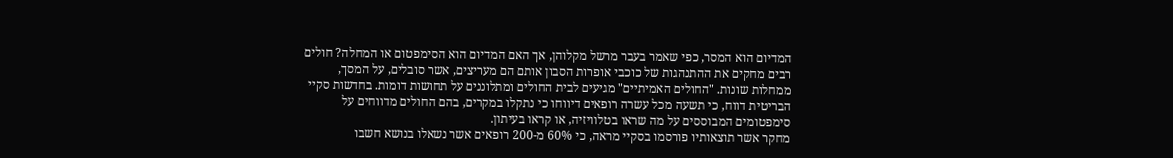המדיום הוא המסר, כפי שאמר בעבר מרשל מקלוהן, אך האם המדיום הוא הסימפטום או המחלה? חולים רבים מחקים את ההתנהגות של כוכבי אופרות הסבון אותם הם מעריצים, אשר סובלים, על המסך, ממחלות שונות. "החולים האמיתיים" מגיעים לבית החולים ומתלוננים על תחושות דומות. בחדשות סקיי הבריטית דווח, כי תשעה מכל עשרה רופאים דיווחו כי נתקלו במקרים, בהם החולים מדווחים על סימפטומים המבוססים על מה שראו בטלוויזיה, או קראו בעיתון.
מחקר אשר תוצאותיו פורסמו בסקיי מראה, כי 60% מ-200 רופאים אשר נשאלו בנושא חשבו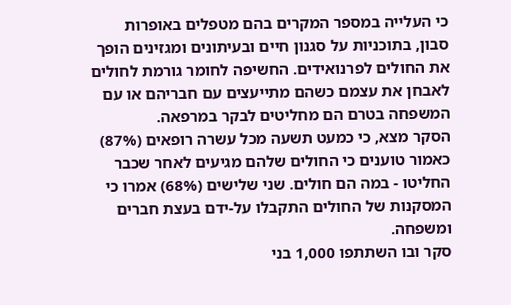כי העלייה במספר המקרים בהם מטפלים באופרות סבון, בתוכניות על סגנון חיים ובעיתונים ומגזינים הופך את החולים לפרנואידים. החשיפה לחומר גורמת לחולים לאבחן את עצמם כשהם מתייעצים עם חבריהם או עם המשפחה בטרם הם מחליטים לבקר במרפאה.
הסקר מצא, כי כמעט תשעה מכל עשרה רופאים (87%) כאמור טוענים כי החולים שלהם מגיעים לאחר שכבר החליטו - במה הם חולים. שני שלישים (68%) אמרו כי המסקנות של החולים התקבלו על-ידם בעצת חברים ומשפחה.
סקר ובו השתתפו 1,000 בני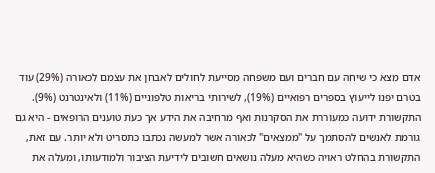אדם מצא כי שיחה עם חברים ועם משפחה מסייעת לחולים לאבחן את עצמם לכאורה (29%) עוד בטרם יפנו לייעוץ בספרים רפואיים (19%), לשירותי בריאות טלפוניים (11%) ולאינטרנט (9%).
התקשורת ידועה כמעוררת את הסקרנות ואף מרחיבה את הידע אך כעת טוענים הרופאים - היא גם גורמת לאנשים להסתמך על "ממצאים" לכאורה אשר למעשה נכתבו כתסריט ולא יותר. עם זאת, התקשורת בהחלט ראויה כשהיא מעלה נושאים חשובים לידיעת הציבור ולמודעותו, ומעלה את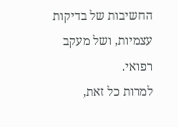החשיבות של בדיקות עצמיות, ושל מעקב רפואי.
למרות כל זאת,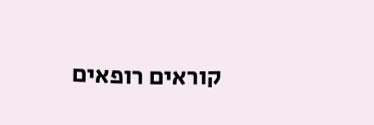קוראים רופאים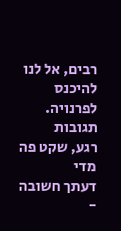רבים, אל לנו להיכנס לפרנויה.
תגובות
רגע, שקט פה מדי
דעתך חשובה -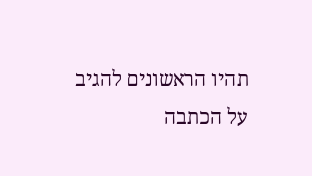תהיו הראשונים להגיב על הכתבה